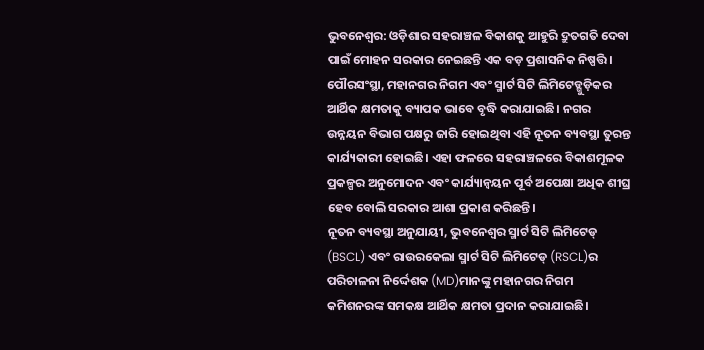ଭୁବନେଶ୍ୱର: ଓଡ଼ିଶାର ସହରାଞ୍ଚଳ ବିକାଶକୁ ଆହୁରି ଦ୍ରୁତଗତି ଦେବା ପାଇଁ ମୋହନ ସରକାର ନେଇଛନ୍ତି ଏକ ବଡ଼ ପ୍ରଶାସନିକ ନିଷ୍ପତ୍ତି। ପୌରସଂସ୍ଥା, ମହାନଗର ନିଗମ ଏବଂ ସ୍ମାର୍ଟ ସିଟି ଲିମିଟେଡ୍ଗୁଡ଼ିକର ଆର୍ଥିକ କ୍ଷମତାକୁ ବ୍ୟାପକ ଭାବେ ବୃଦ୍ଧି କରାଯାଇଛି। ନଗର ଉନ୍ନୟନ ବିଭାଗ ପକ୍ଷରୁ ଜାରି ହୋଇଥିବା ଏହି ନୂତନ ବ୍ୟବସ୍ଥା ତୁରନ୍ତ କାର୍ଯ୍ୟକାରୀ ହୋଇଛି। ଏହା ଫଳରେ ସହରାଞ୍ଚଳରେ ବିକାଶମୂଳକ ପ୍ରକଳ୍ପର ଅନୁମୋଦନ ଏବଂ କାର୍ଯ୍ୟାନ୍ୱୟନ ପୂର୍ବ ଅପେକ୍ଷା ଅଧିକ ଶୀଘ୍ର ହେବ ବୋଲି ସରକାର ଆଶା ପ୍ରକାଶ କରିଛନ୍ତି।
ନୂତନ ବ୍ୟବସ୍ଥା ଅନୁଯାୟୀ, ଭୁବନେଶ୍ୱର ସ୍ମାର୍ଟ ସିଟି ଲିମିଟେଡ୍ (BSCL) ଏବଂ ରାଉରକେଲା ସ୍ମାର୍ଟ ସିଟି ଲିମିଟେଡ୍ (RSCL)ର ପରିଚାଳନା ନିର୍ଦ୍ଦେଶକ (MD)ମାନଙ୍କୁ ମହାନଗର ନିଗମ କମିଶନରଙ୍କ ସମକକ୍ଷ ଆର୍ଥିକ କ୍ଷମତା ପ୍ରଦାନ କରାଯାଇଛି।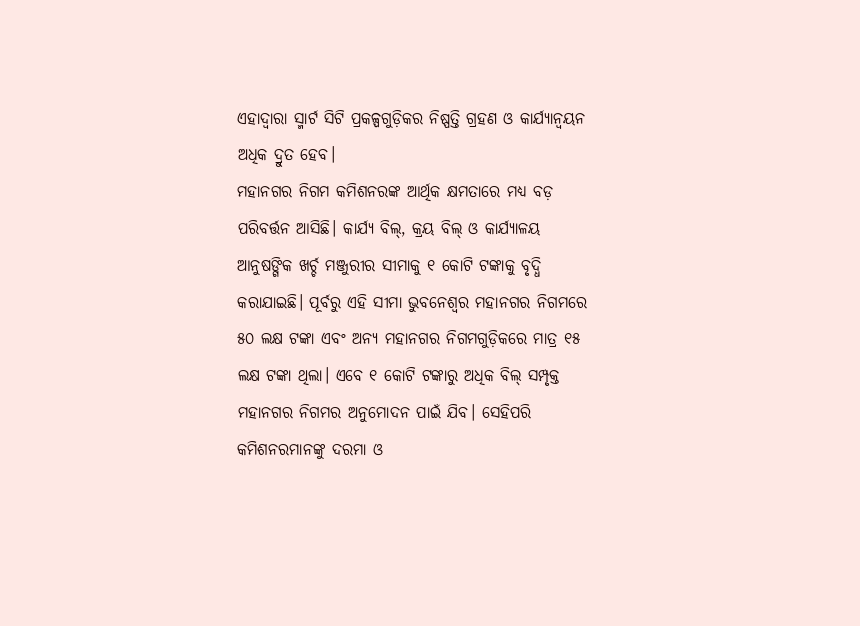ଏହାଦ୍ୱାରା ସ୍ମାର୍ଟ ସିଟି ପ୍ରକଳ୍ପଗୁଡ଼ିକର ନିଷ୍ପତ୍ତି ଗ୍ରହଣ ଓ କାର୍ଯ୍ୟାନ୍ୱୟନ ଅଧିକ ଦ୍ରୁତ ହେବ।
ମହାନଗର ନିଗମ କମିଶନରଙ୍କ ଆର୍ଥିକ କ୍ଷମତାରେ ମଧ୍ୟ ବଡ଼ ପରିବର୍ତ୍ତନ ଆସିଛି। କାର୍ଯ୍ୟ ବିଲ୍, କ୍ରୟ ବିଲ୍ ଓ କାର୍ଯ୍ୟାଳୟ ଆନୁଷଙ୍ଗିକ ଖର୍ଚ୍ଚ ମଞ୍ଜୁରୀର ସୀମାକୁ ୧ କୋଟି ଟଙ୍କାକୁ ବୃଦ୍ଧି କରାଯାଇଛି। ପୂର୍ବରୁ ଏହି ସୀମା ଭୁବନେଶ୍ୱର ମହାନଗର ନିଗମରେ ୫୦ ଲକ୍ଷ ଟଙ୍କା ଏବଂ ଅନ୍ୟ ମହାନଗର ନିଗମଗୁଡ଼ିକରେ ମାତ୍ର ୧୫ ଲକ୍ଷ ଟଙ୍କା ଥିଲା। ଏବେ ୧ କୋଟି ଟଙ୍କାରୁ ଅଧିକ ବିଲ୍ ସମ୍ପୃକ୍ତ ମହାନଗର ନିଗମର ଅନୁମୋଦନ ପାଇଁ ଯିବ। ସେହିପରି କମିଶନରମାନଙ୍କୁ ଦରମା ଓ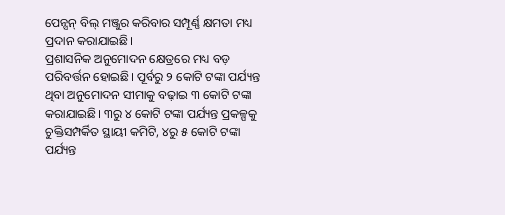ପେନ୍ସନ୍ ବିଲ୍ ମଞ୍ଜୁର କରିବାର ସମ୍ପୂର୍ଣ୍ଣ କ୍ଷମତା ମଧ୍ୟ ପ୍ରଦାନ କରାଯାଇଛି।
ପ୍ରଶାସନିକ ଅନୁମୋଦନ କ୍ଷେତ୍ରରେ ମଧ୍ୟ ବଡ଼ ପରିବର୍ତ୍ତନ ହୋଇଛି। ପୂର୍ବରୁ ୨ କୋଟି ଟଙ୍କା ପର୍ଯ୍ୟନ୍ତ ଥିବା ଅନୁମୋଦନ ସୀମାକୁ ବଢ଼ାଇ ୩ କୋଟି ଟଙ୍କା କରାଯାଇଛି। ୩ରୁ ୪ କୋଟି ଟଙ୍କା ପର୍ଯ୍ୟନ୍ତ ପ୍ରକଳ୍ପକୁ ଚୁକ୍ତିସମ୍ପର୍କିତ ସ୍ଥାୟୀ କମିଟି, ୪ରୁ ୫ କୋଟି ଟଙ୍କା ପର୍ଯ୍ୟନ୍ତ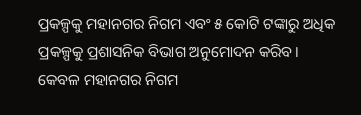ପ୍ରକଳ୍ପକୁ ମହାନଗର ନିଗମ ଏବଂ ୫ କୋଟି ଟଙ୍କାରୁ ଅଧିକ ପ୍ରକଳ୍ପକୁ ପ୍ରଶାସନିକ ବିଭାଗ ଅନୁମୋଦନ କରିବ।
କେବଳ ମହାନଗର ନିଗମ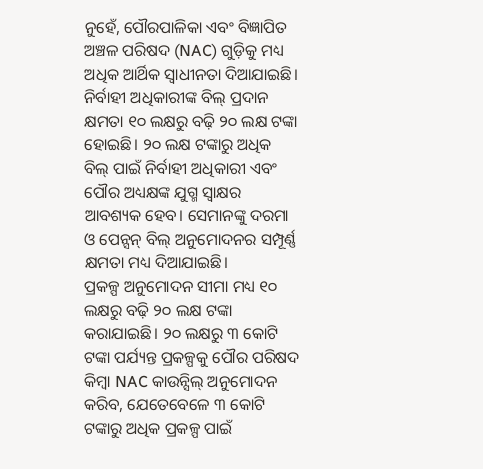ନୁହେଁ, ପୌରପାଳିକା ଏବଂ ବିଜ୍ଞାପିତ ଅଞ୍ଚଳ ପରିଷଦ (NAC) ଗୁଡ଼ିକୁ ମଧ୍ୟ ଅଧିକ ଆର୍ଥିକ ସ୍ୱାଧୀନତା ଦିଆଯାଇଛି। ନିର୍ବାହୀ ଅଧିକାରୀଙ୍କ ବିଲ୍ ପ୍ରଦାନ କ୍ଷମତା ୧୦ ଲକ୍ଷରୁ ବଢ଼ି ୨୦ ଲକ୍ଷ ଟଙ୍କା ହୋଇଛି। ୨୦ ଲକ୍ଷ ଟଙ୍କାରୁ ଅଧିକ ବିଲ୍ ପାଇଁ ନିର୍ବାହୀ ଅଧିକାରୀ ଏବଂ ପୌର ଅଧ୍ୟକ୍ଷଙ୍କ ଯୁଗ୍ମ ସ୍ୱାକ୍ଷର ଆବଶ୍ୟକ ହେବ। ସେମାନଙ୍କୁ ଦରମା ଓ ପେନ୍ସନ୍ ବିଲ୍ ଅନୁମୋଦନର ସମ୍ପୂର୍ଣ୍ଣ କ୍ଷମତା ମଧ୍ୟ ଦିଆଯାଇଛି।
ପ୍ରକଳ୍ପ ଅନୁମୋଦନ ସୀମା ମଧ୍ୟ ୧୦ ଲକ୍ଷରୁ ବଢ଼ି ୨୦ ଲକ୍ଷ ଟଙ୍କା କରାଯାଇଛି। ୨୦ ଲକ୍ଷରୁ ୩ କୋଟି ଟଙ୍କା ପର୍ଯ୍ୟନ୍ତ ପ୍ରକଳ୍ପକୁ ପୌର ପରିଷଦ କିମ୍ବା NAC କାଉନ୍ସିଲ୍ ଅନୁମୋଦନ କରିବ, ଯେତେବେଳେ ୩ କୋଟି ଟଙ୍କାରୁ ଅଧିକ ପ୍ରକଳ୍ପ ପାଇଁ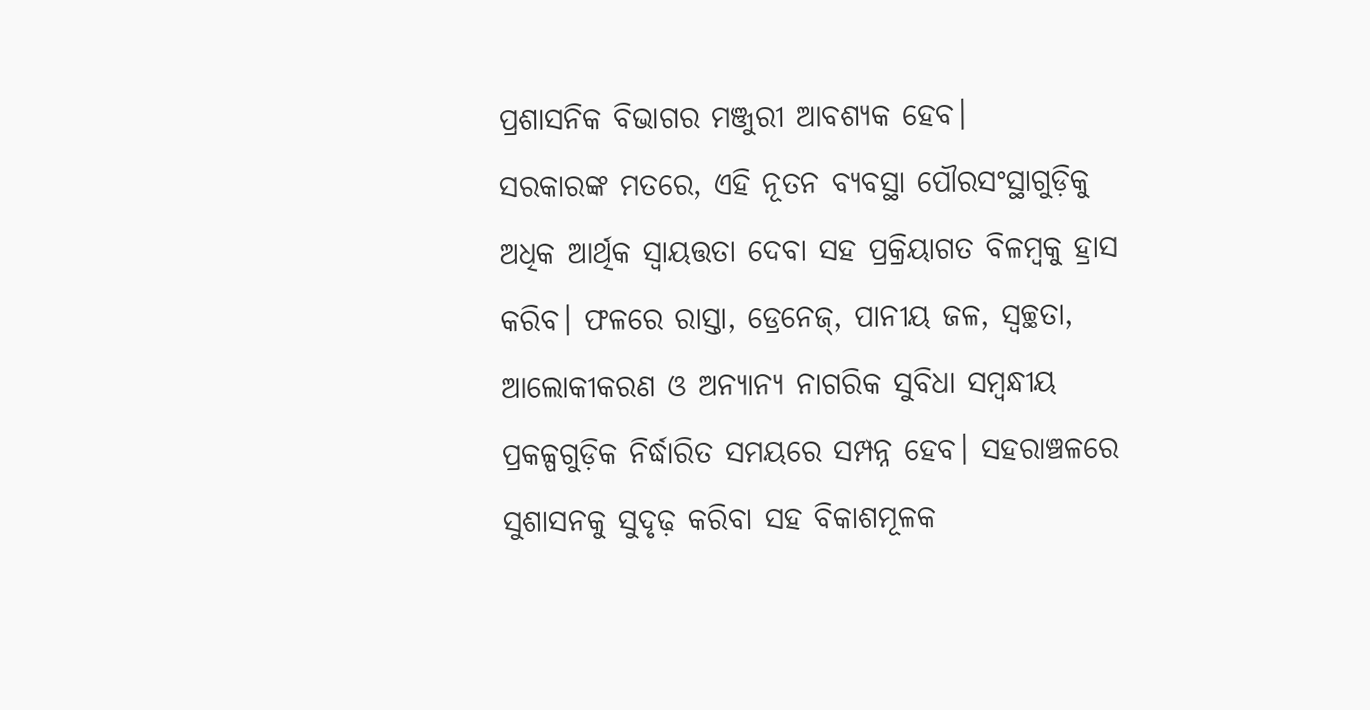ପ୍ରଶାସନିକ ବିଭାଗର ମଞ୍ଜୁରୀ ଆବଶ୍ୟକ ହେବ।
ସରକାରଙ୍କ ମତରେ, ଏହି ନୂତନ ବ୍ୟବସ୍ଥା ପୌରସଂସ୍ଥାଗୁଡ଼ିକୁ ଅଧିକ ଆର୍ଥିକ ସ୍ୱାୟତ୍ତତା ଦେବା ସହ ପ୍ରକ୍ରିୟାଗତ ବିଳମ୍ବକୁ ହ୍ରାସ କରିବ। ଫଳରେ ରାସ୍ତା, ଡ୍ରେନେଜ୍, ପାନୀୟ ଜଳ, ସ୍ୱଚ୍ଛତା, ଆଲୋକୀକରଣ ଓ ଅନ୍ୟାନ୍ୟ ନାଗରିକ ସୁବିଧା ସମ୍ବନ୍ଧୀୟ ପ୍ରକଳ୍ପଗୁଡ଼ିକ ନିର୍ଦ୍ଧାରିତ ସମୟରେ ସମ୍ପନ୍ନ ହେବ। ସହରାଞ୍ଚଳରେ ସୁଶାସନକୁ ସୁଦୃଢ଼ କରିବା ସହ ବିକାଶମୂଳକ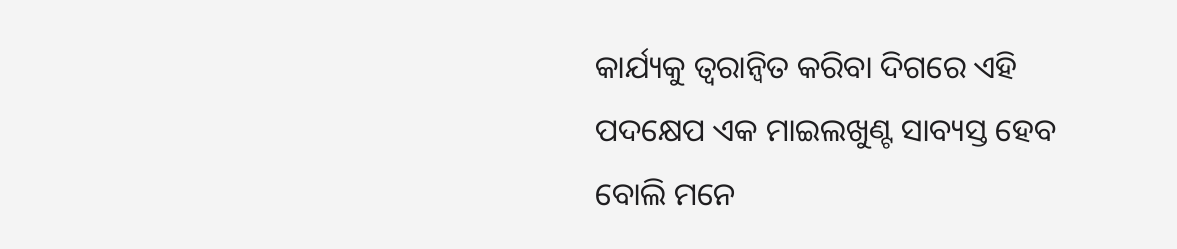କାର୍ଯ୍ୟକୁ ତ୍ୱରାନ୍ୱିତ କରିବା ଦିଗରେ ଏହି ପଦକ୍ଷେପ ଏକ ମାଇଲଖୁଣ୍ଟ ସାବ୍ୟସ୍ତ ହେବ ବୋଲି ମନେ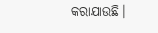କରାଯାଉଛି।